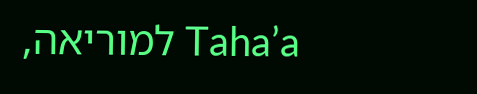Taha’a למוריאה,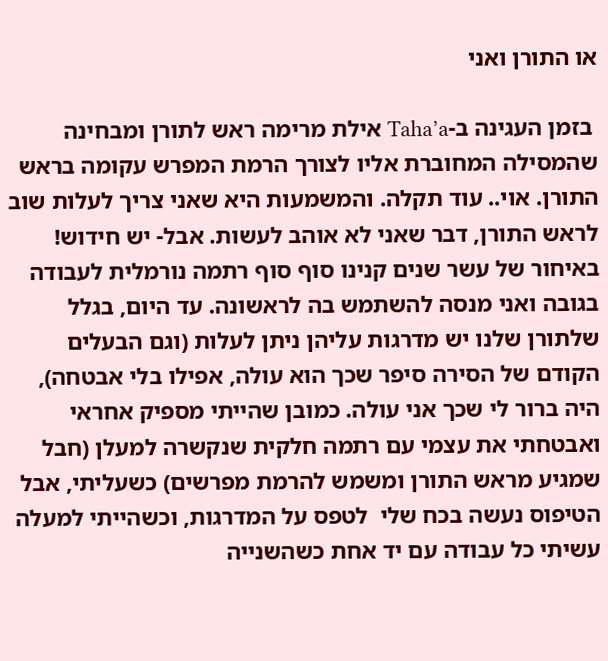או התורן ואני

 בזמן העגינה ב-Taha’a אילת מרימה ראש לתורן ומבחינה שהמסילה המחוברת אליו לצורך הרמת המפרש עקומה בראש התורן. אוי.. עוד תקלה. והמשמעות היא שאני צריך לעלות שוב לראש התורן, דבר שאני לא אוהב לעשות. אבל- יש חידוש! באיחור של עשר שנים קנינו סוף סוף רתמה נורמלית לעבודה בגובה ואני מנסה להשתמש בה לראשונה. עד היום, בגלל שלתורן שלנו יש מדרגות עליהן ניתן לעלות (וגם הבעלים הקודם של הסירה סיפר שכך הוא עולה, אפילו בלי אבטחה), היה ברור לי שכך אני עולה. כמובן שהייתי מספיק אחראי ואבטחתי את עצמי עם רתמה חלקית שנקשרה למעלן (חבל שמגיע מראש התורן ומשמש להרמת מפרשים) כשעליתי, אבל הטיפוס נעשה בכח שלי  לטפס על המדרגות, וכשהייתי למעלה עשיתי כל עבודה עם יד אחת כשהשנייה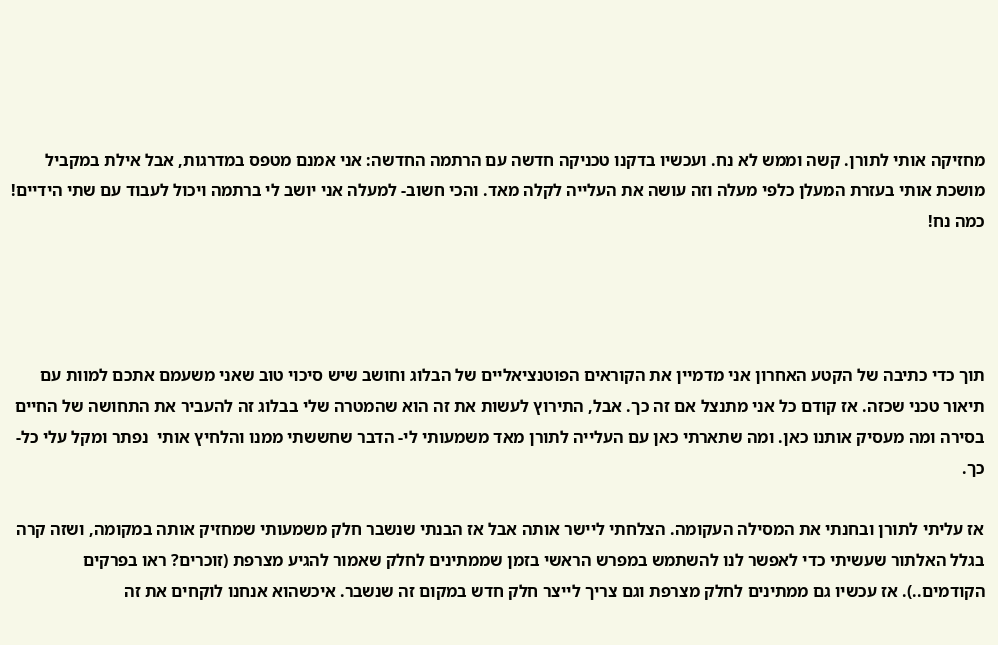מחזיקה אותי לתורן. קשה וממש לא נח. ועכשיו בדקנו טכניקה חדשה עם הרתמה החדשה: אני אמנם מטפס במדרגות, אבל אילת במקביל מושכת אותי בעזרת המעלן כלפי מעלה וזה עושה את העלייה לקלה מאד. והכי חשוב- למעלה אני יושב לי ברתמה ויכול לעבוד עם שתי הידיים! כמה נח!




תוך כדי כתיבה של הקטע האחרון אני מדמיין את הקוראים הפוטנציאליים של הבלוג וחושב שיש סיכוי טוב שאני משעמם אתכם למוות עם תיאור טכני שכזה. אז קודם כל אני מתנצל אם זה כך. אבל, התירוץ לעשות את זה הוא שהמטרה שלי בבלוג זה להעביר את התחושה של החיים בסירה ומה מעסיק אותנו כאן. ומה שתארתי כאן עם העלייה לתורן מאד משמעותי לי- הדבר שחששתי ממנו והלחיץ אותי  נפתר ומקל עלי כל-כך.

אז עליתי לתורן ובחנתי את המסילה העקומה. הצלחתי ליישר אותה אבל אז הבנתי שנשבר חלק משמעותי שמחזיק אותה במקומה, ושזה קרה בגלל האלתור שעשיתי כדי לאפשר לנו להשתמש במפרש הראשי בזמן שממתינים לחלק שאמור להגיע מצרפת (זוכרים? ראו בפרקים הקודמים..). אז עכשיו גם ממתינים לחלק מצרפת וגם צריך לייצר חלק חדש במקום זה שנשבר. איכשהוא אנחנו לוקחים את זה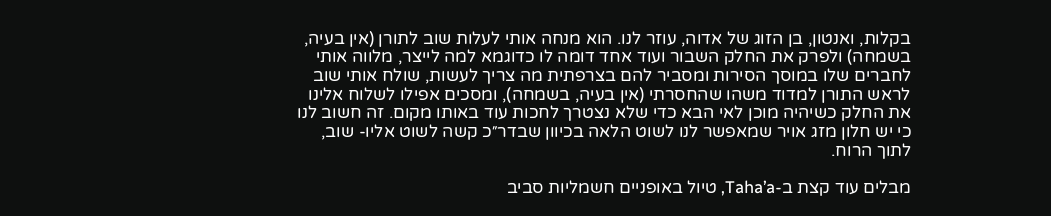בקלות, ואנטון, בן הזוג של אדוה, עוזר לנו. הוא מנחה אותי לעלות שוב לתורן (אין בעיה, בשמחה) ולפרק את החלק השבור ועוד אחד דומה לו כדוגמא למה לייצר, מלווה אותי לחברים שלו במוסך הסירות ומסביר להם בצרפתית מה צריך לעשות, שולח אותי שוב לראש התורן למדוד משהו שהחסרתי (אין בעיה, בשמחה), ומסכים אפילו לשלוח אלינו את החלק כשיהיה מוכן לאי הבא כדי שלא נצטרך לחכות עוד באותו מקום. זה חשוב לנו כי יש חלון מזג אויר שמאפשר לנו לשוט הלאה בכיוון שבדר״כ קשה לשוט אליו- שוב, לתוך הרוח.

מבלים עוד קצת ב-Taha’a, טיול באופניים חשמליות סביב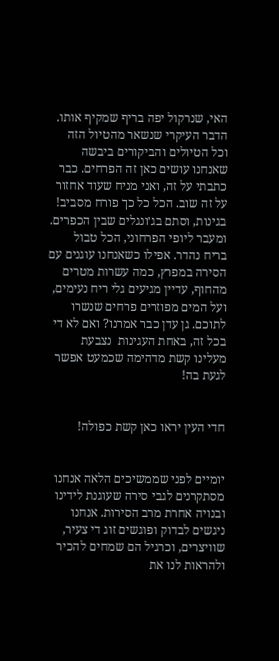האי, שנרקול יפה בריף שמקיף אותו. הדבר העיקרי שנשאר מהטיול הזה וכל הטיולים והביקורים ביבשה שאנחנו עושים כאן זה הפרחים. כבר כתבתי על זה, ואני מניח שעוד אחזור על זה שוב. הכל כל כך פורח מסביב! בגינות, וסתם בג׳ונגלים שבין הכפרים. ומעבר ליופי הפרחוני, הכל טבול בריח נהדר. אפילו כשאנחנו עוגנים עם הסירה במפרץ, כמה עשרות מטרים מהחוף, עדיין מגיעים גלי ריח נעימים, ועל המים מפוזרים פרחים שנשרו לתוכם. גן עדן כבר אמרנו? ואם לא די בכל זה, באחת העגינות  נצבעת מעלינו קשת מדהימה שכמעט אפשר לגעת בה!


חדי העין יראו כאן קשת כפולה!


יומיים לפני שממשיכים הלאה אנחנו מסתקרנים לגבי סירה שעוגנת לידינו ובנויה אחרת מרב הסירות. אנחנו ניגשים לבדוק ופוגשים זוג די צעיר, שוויצרים, וכרגיל הם שמחים להכיר ולהראות לנו את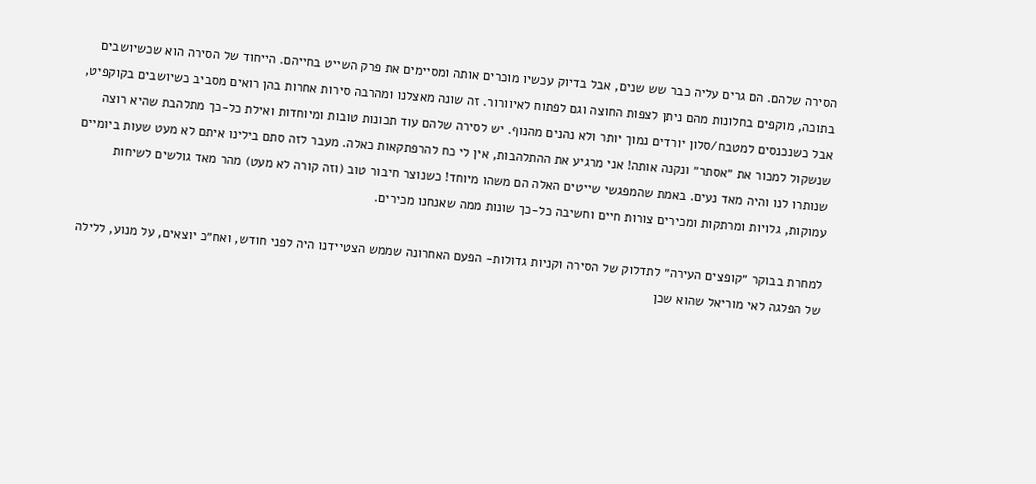הסירה שלהם. הם גרים עליה כבר שש שנים, אבל בדיוק עכשיו מוכרים אותה ומסיימים את פרק השייט בחייהם. הייחוד של הסירה הוא שכשיושבים בתוכה, מוקפים בחלונות מהם ניתן לצפות החוצה וגם לפתוח לאיוורור. זה שונה מאצלנו ומהרבה סירות אחרות בהן רואים מסביב כשיושבים בקוקפיט, אבל כשנכנסים למטבח/סלון יורדים נמוך יותר ולא נהנים מהנוף. יש לסירה שלהם עוד תכונות טובות ומיוחדות ואילת כל-כך מתלהבת שהיא רוצה שנשקול למכור את ״אסתר״ ונקנה אותה! אני מרגיע את ההתלהבות, אין לי כח להרפתקאות כאלה. מעבר לזה סתם בילינו איתם לא מעט שעות ביומיים שנותרו לנו והיה מאד נעים. באמת שהמפגשי שייטים האלה הם משהו מיוחד! כשנוצר חיבור טוב (וזה קורה לא מעט) מהר מאד גולשים לשיחות עמוקות, גלויות ומרתקות ומכירים צורות חיים וחשיבה כל-כך שונות ממה שאנחנו מכירים.

למחרת בבוקר ״קופצים העירה״ לתדלוק של הסירה וקניות גדולות- הפעם האחרונה שממש הצטיידנו היה לפני חודש, ואח״כ יוצאים, על מנוע, ללילה של הפלגה לאי מוריאל שהוא שכן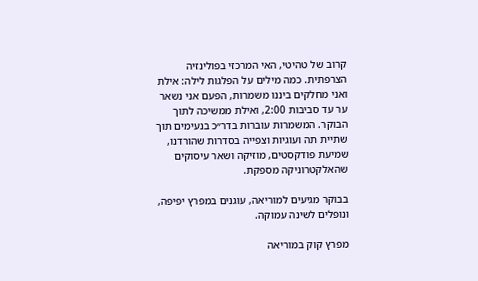קרוב של טהיטי, האי המרכזי בפולינזיה הצרפתית. כמה מילים על הפלגות לילה: אילת ואני מחלקים ביננו משמרות, הפעם אני נשאר ער עד סביבות 2:00, ואילת ממשיכה לתוך הבוקר. המשמרות עוברות בדר״כ בנעימים תוך שתיית תה ועוגיות וצפייה בסדרות שהורדנו, שמיעת פודקסטים, מוזיקה ושאר עיסוקים שהאלקטרוניקה מספקת.

בבוקר מגיעים למוריאה, עוגנים במפרץ יפיפה, ונופלים לשינה עמוקה.

מפרץ קוק במוריאה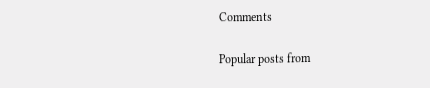Comments

Popular posts from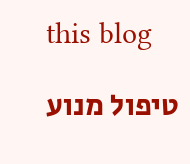this blog

טיפול מנוע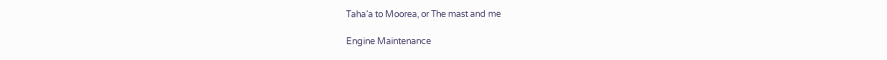Taha’a to Moorea, or The mast and me

Engine Maintenance